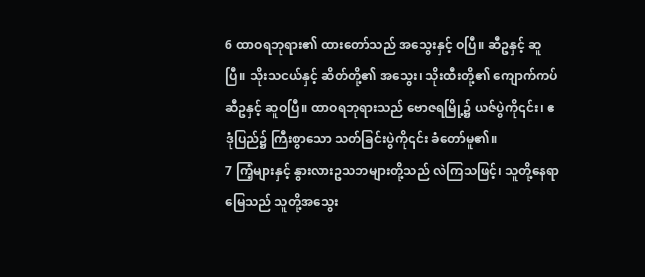6 ထာဝရဘုရား၏ ထားတော်သည် အသွေးနှင့် ဝပြီ။ ဆီဥနှင့် ဆူပြီ။ သိုးသငယ်နှင့် ဆိတ်တို့၏ အသွေး၊ သိုးထီးတို့၏ ကျောက်ကပ် ဆီဥနှင့် ဆူဝပြီ။ ထာဝရဘုရားသည် ဗောဇရမြို့၌ ယဇ်ပွဲကို၎င်း၊ ဧဒုံပြည်၌ ကြီးစွာသော သတ်ခြင်းပွဲကို၎င်း ခံတော်မူ၏။
7 ကြံ့များနှင့် နွားလားဥသဘများတို့သည် လဲကြသဖြင့်၊ သူတို့နေရာမြေသည် သူတို့အသွေး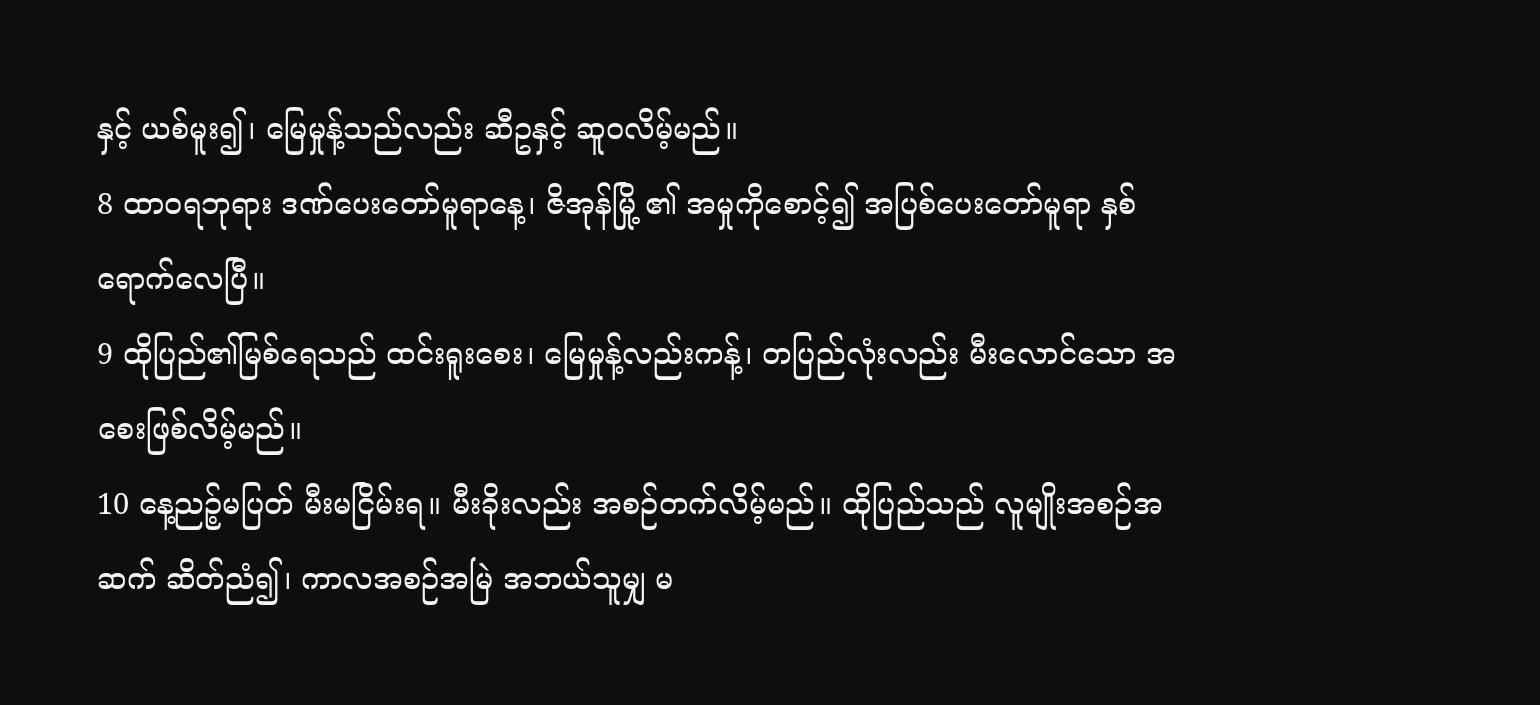နှင့် ယစ်မူး၍၊ မြေမှုန့်သည်လည်း ဆီဥနှင့် ဆူဝလိမ့်မည်။
8 ထာဝရဘုရား ဒဏ်ပေးတော်မူရာနေ့၊ ဇိအုန်မြို့ ၏ အမှုကိုစောင့်၍ အပြစ်ပေးတော်မူရာ နှစ်ရောက်လေပြီ။
9 ထိုပြည်၏မြစ်ရေသည် ထင်းရူးစေး၊ မြေမှုန့်လည်းကန့်၊ တပြည်လုံးလည်း မီးလောင်သော အစေးဖြစ်လိမ့်မည်။
10 နေ့ညဉ့်မပြတ် မီးမငြိမ်းရ။ မီးခိုးလည်း အစဉ်တက်လိမ့်မည်။ ထိုပြည်သည် လူမျိုးအစဉ်အဆက် ဆိတ်ညံ၍၊ ကာလအစဉ်အမြဲ အဘယ်သူမျှ မ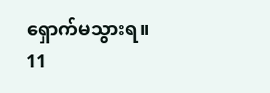ရှောက်မသွားရ။
11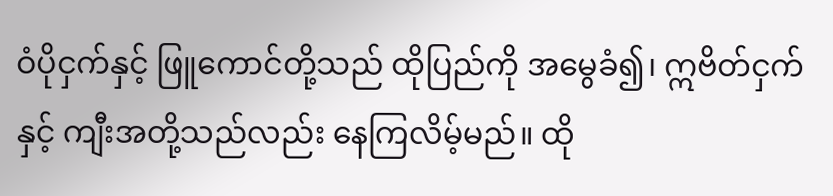ဝံပိုငှက်နှင့် ဖြူကောင်တို့သည် ထိုပြည်ကို အမွေခံ၍၊ ဣဗိတ်ငှက်နှင့် ကျီးအတို့သည်လည်း နေကြလိမ့်မည်။ ထို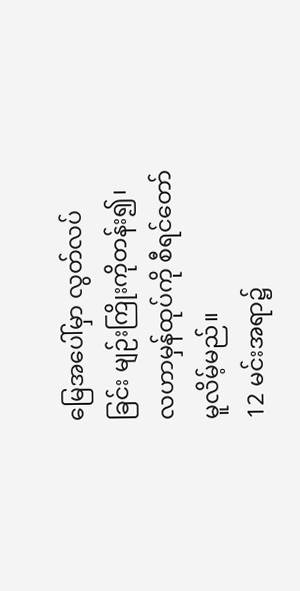မြေအပေါ်မှာ လွတ်လပ်ခြင်း မျဉ်းကြိုးကိုတန်း၍၊ လဟာမှန်ထုပ်ကို စီရင်တော်မူလိမ့်မည်။
12 မင်းအရာ၌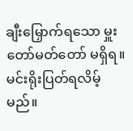ချီးမြှောက်ရသော မှူးတော်မတ်တော် မရှိရ။ မင်းရိုးပြတ်ရလိမ့်မည်။